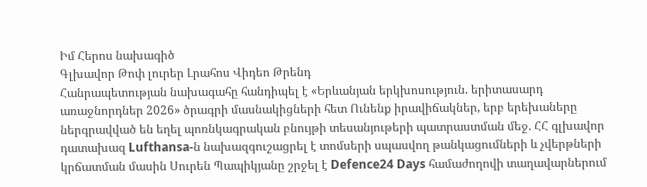Իմ Հերոս նախագիծ
Գլխավոր Թոփ լուրեր Լրահոս Վիդեո Թրենդ
Հանրապետության նախագահը հանդիպել է «Երևանյան երկխոսություն. երիտասարդ առաջնորդներ 2026» ծրագրի մասնակիցների հետ Ունենք իրավիճակներ, երբ երեխաները ներգրավված են եղել պոռնկագրական բնույթի տեսանյութերի պատրաստման մեջ. ՀՀ գլխավոր դատախազ Lufthansa-ն նախազգուշացրել է տոմսերի սպասվող թանկացումների և չվերթների կրճատման մասին Սուրեն Պապիկյանը շրջել է Defence24 Days համաժողովի տաղավարներում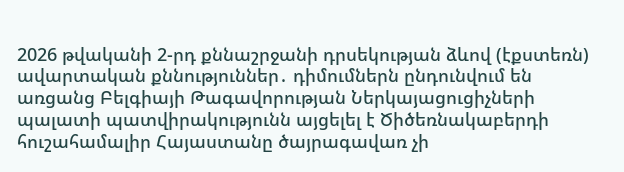2026 թվականի 2-րդ քննաշրջանի դրսեկության ձևով (էքստեռն) ավարտական քննություններ․ դիմումներն ընդունվում են առցանց Բելգիայի Թագավորության Ներկայացուցիչների պալատի պատվիրակությունն այցելել է Ծիծեռնակաբերդի հուշահամալիր Հայաստանը ծայրագավառ չի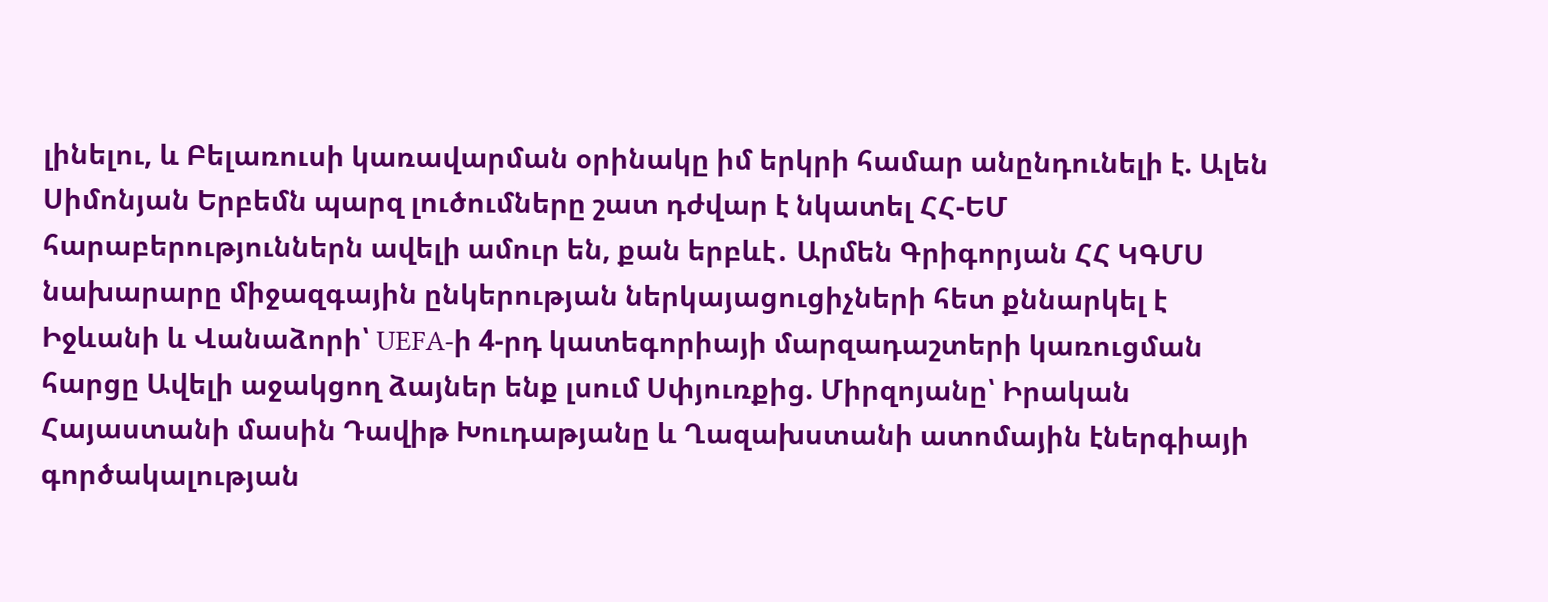լինելու, և Բելառուսի կառավարման օրինակը իմ երկրի համար անընդունելի է. Ալեն Սիմոնյան Երբեմն պարզ լուծումները շատ դժվար է նկատել ՀՀ-ԵՄ հարաբերություններն ավելի ամուր են, քան երբևէ․ Արմեն Գրիգորյան ՀՀ ԿԳՄՍ նախարարը միջազգային ընկերության ներկայացուցիչների հետ քննարկել է Իջևանի և Վանաձորի՝ UEFA-ի 4-րդ կատեգորիայի մարզադաշտերի կառուցման հարցը Ավելի աջակցող ձայներ ենք լսում Սփյուռքից. Միրզոյանը՝ Իրական Հայաստանի մասին Դավիթ Խուդաթյանը և Ղազախստանի ատոմային էներգիայի գործակալության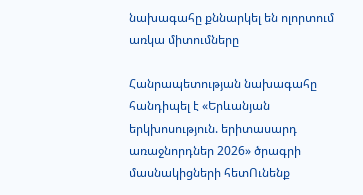նախագահը քննարկել են ոլորտում առկա միտումները

Հանրապետության նախագահը հանդիպել է «Երևանյան երկխոսություն. երիտասարդ առաջնորդներ 2026» ծրագրի մասնակիցների հետՈւնենք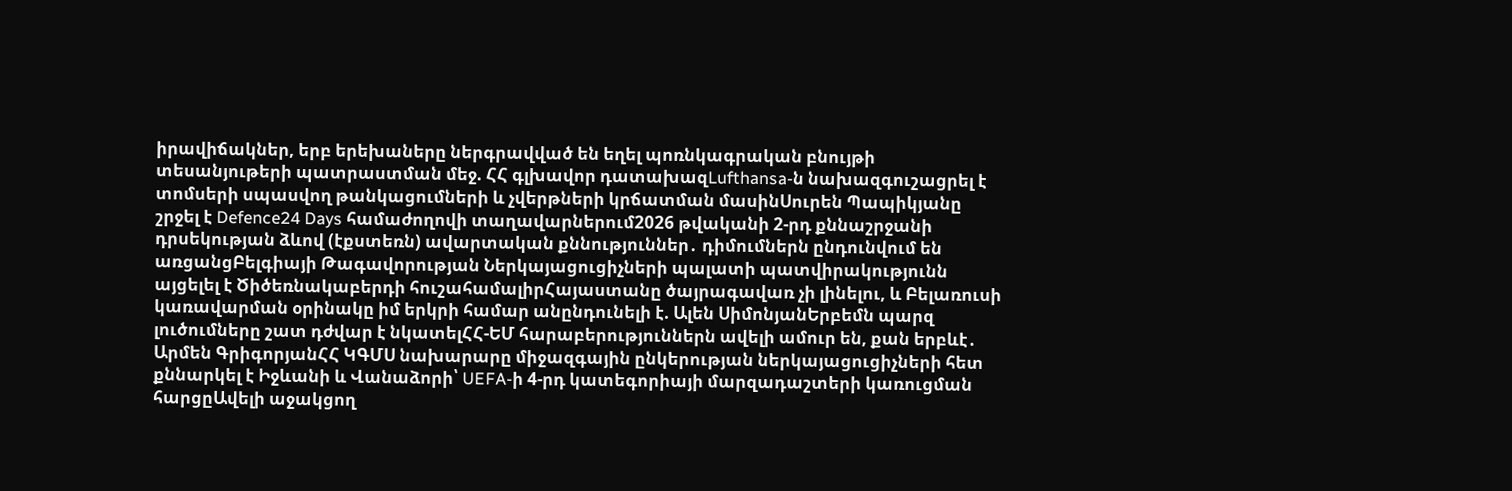իրավիճակներ, երբ երեխաները ներգրավված են եղել պոռնկագրական բնույթի տեսանյութերի պատրաստման մեջ. ՀՀ գլխավոր դատախազLufthansa-ն նախազգուշացրել է տոմսերի սպասվող թանկացումների և չվերթների կրճատման մասինՍուրեն Պապիկյանը շրջել է Defence24 Days համաժողովի տաղավարներում2026 թվականի 2-րդ քննաշրջանի դրսեկության ձևով (էքստեռն) ավարտական քննություններ․ դիմումներն ընդունվում են առցանցԲելգիայի Թագավորության Ներկայացուցիչների պալատի պատվիրակությունն այցելել է Ծիծեռնակաբերդի հուշահամալիրՀայաստանը ծայրագավառ չի լինելու, և Բելառուսի կառավարման օրինակը իմ երկրի համար անընդունելի է. Ալեն ՍիմոնյանԵրբեմն պարզ լուծումները շատ դժվար է նկատելՀՀ-ԵՄ հարաբերություններն ավելի ամուր են, քան երբևէ․ Արմեն ԳրիգորյանՀՀ ԿԳՄՍ նախարարը միջազգային ընկերության ներկայացուցիչների հետ քննարկել է Իջևանի և Վանաձորի՝ UEFA-ի 4-րդ կատեգորիայի մարզադաշտերի կառուցման հարցըԱվելի աջակցող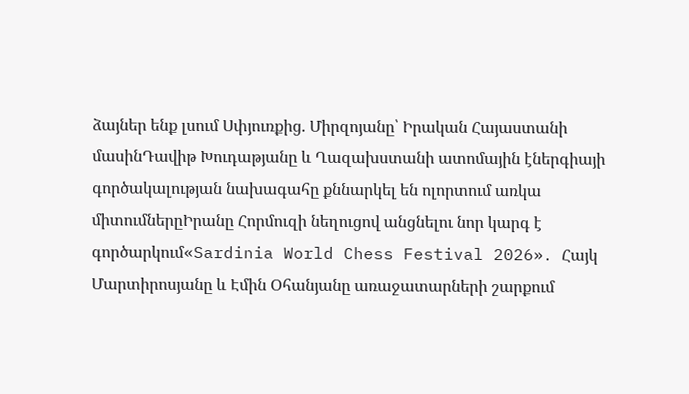ձայներ ենք լսում Սփյուռքից. Միրզոյանը՝ Իրական Հայաստանի մասինԴավիթ Խուդաթյանը և Ղազախստանի ատոմային էներգիայի գործակալության նախագահը քննարկել են ոլորտում առկա միտումներըԻրանը Հորմուզի նեղուցով անցնելու նոր կարգ է գործարկում«Sardinia World Chess Festival 2026»․ Հայկ Մարտիրոսյանը և Էմին Օհանյանը առաջատարների շարքում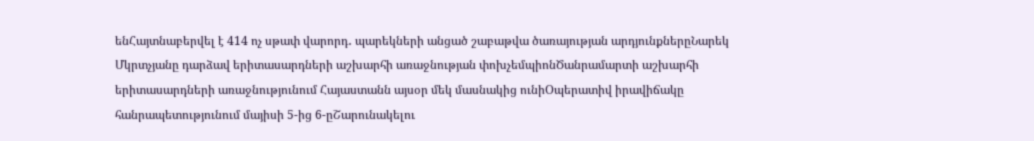ենՀայտնաբերվել է 414 ոչ սթափ վարորդ․ պարեկների անցած շաբաթվա ծառայության արդյունքներըՆարեկ Մկրտչյանը դարձավ երիտասարդների աշխարհի առաջնության փոխչեմպիոնԾանրամարտի աշխարհի երիտասարդների առաջնությունում Հայաստանն այսօր մեկ մասնակից ունիՕպերատիվ իրավիճակը հանրապետությունում մայիսի 5-ից 6-ըՇարունակելու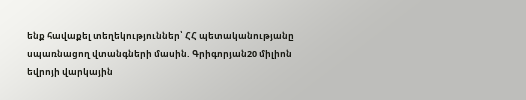ենք հավաքել տեղեկություններ՝ ՀՀ պետականությանը սպառնացող վտանգների մասին. Գրիգորյան20 միլիոն եվրոյի վարկային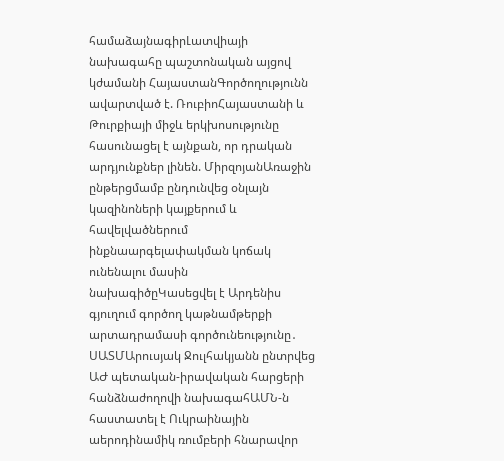համաձայնագիրԼատվիայի նախագահը պաշտոնական այցով կժամանի ՀայաստանԳործողությունն ավարտված է. ՌուբիոՀայաստանի և Թուրքիայի միջև երկխոսությունը հասունացել է այնքան, որ դրական արդյունքներ լինեն. ՄիրզոյանԱռաջին ընթերցմամբ ընդունվեց օնլայն կազինոների կայքերում և հավելվածներում ինքնաարգելափակման կոճակ ունենալու մասին նախագիծըԿասեցվել է Արդենիս գյուղում գործող կաթնամթերքի արտադրամասի գործունեությունը․ ՍԱՏՄԱրուսյակ Ջուլհակյանն ընտրվեց ԱԺ պետական-իրավական հարցերի հանձնաժողովի նախագահԱՄՆ-ն հաստատել է Ուկրաինային աերոդինամիկ ռումբերի հնարավոր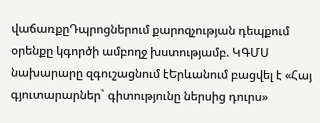վաճառքըԴպրոցներում քարոզչության դեպքում օրենքը կգործի ամբողջ խստությամբ. ԿԳՄՍ նախարարը զգուշացնում էԵրևանում բացվել է «Հայ գյուտարարներ` գիտությունը ներսից դուրս»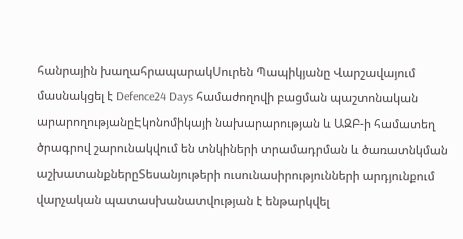հանրային խաղահրապարակՍուրեն Պապիկյանը Վարշավայում մասնակցել է Defence24 Days համաժողովի բացման պաշտոնական արարողությանըԷկոնոմիկայի նախարարության և ԱԶԲ-ի համատեղ ծրագրով շարունակվում են տնկիների տրամադրման և ծառատնկման աշխատանքներըՏեսանյութերի ուսունասիրությունների արդյունքում վարչական պատասխանատվության է ենթարկվել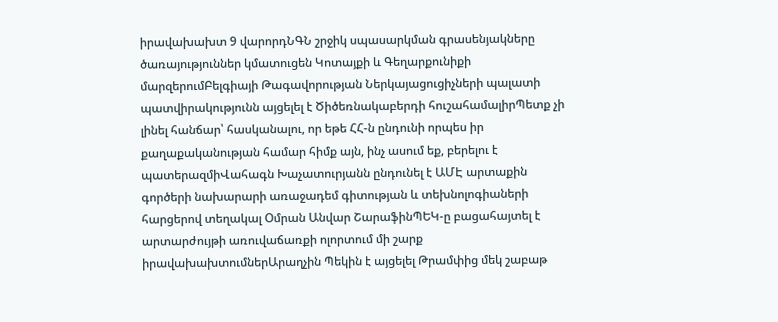իրավախախտ 9 վարորդՆԳՆ շրջիկ սպասարկման գրասենյակները ծառայություններ կմատուցեն Կոտայքի և Գեղարքունիքի մարզերումԲելգիայի Թագավորության Ներկայացուցիչների պալատի պատվիրակությունն այցելել է Ծիծեռնակաբերդի հուշահամալիրՊետք չի լինել հանճար՝ հասկանալու, որ եթե ՀՀ-ն ընդունի որպես իր քաղաքականության համար հիմք այն, ինչ ասում եք, բերելու է պատերազմիՎահագն Խաչատուրյանն ընդունել է ԱՄԷ արտաքին գործերի նախարարի առաջադեմ գիտության և տեխնոլոգիաների հարցերով տեղակալ Օմրան Անվար ՇարաֆինՊԵԿ-ը բացահայտել է արտարժույթի առուվաճառքի ոլորտում մի շարք իրավախախտումներԱրաղչին Պեկին է այցելել Թրամփից մեկ շաբաթ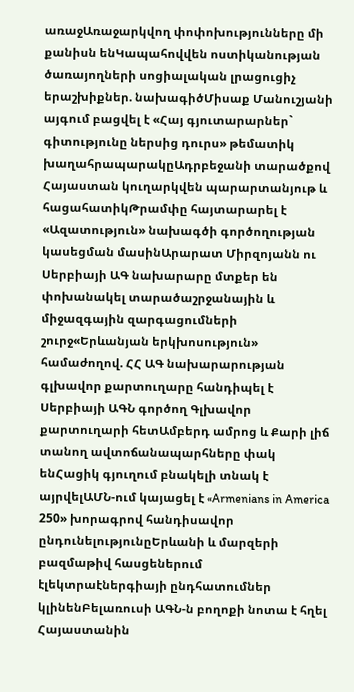առաջԱռաջարկվող փոփոխությունները մի քանիսն ենԿապահովվեն ոստիկանության ծառայողների սոցիալական լրացուցիչ երաշխիքներ. նախագիծՄիսաք Մանուշյանի այգում բացվել է «Հայ գյուտարարներ` գիտությունը ներսից դուրս» թեմատիկ խաղահրապարակըԱդրբեջանի տարածքով Հայաստան կուղարկվեն պարարտանյութ և հացահատիկԹրամփը հայտարարել է «Ազատություն» նախագծի գործողության կասեցման մասինԱրարատ Միրզոյանն ու Սերբիայի ԱԳ նախարարը մտքեր են փոխանակել տարածաշրջանային և միջազգային զարգացումների շուրջ«Երևանյան երկխոսություն» համաժողով. ՀՀ ԱԳ նախարարության գլխավոր քարտուղարը հանդիպել է Սերբիայի ԱԳՆ գործող Գլխավոր քարտուղարի հետԱմբերդ ամրոց և Քարի լիճ տանող ավտոճանապարհները փակ ենՀացիկ գյուղում բնակելի տնակ է այրվելԱՄՆ-ում կայացել է «Armenians in America 250» խորագրով հանդիսավոր ընդունելությունըԵրևանի և մարզերի բազմաթիվ հասցեներում էլեկտրաէներգիայի ընդհատումներ կլինենԲելառուսի ԱԳՆ-ն բողոքի նոտա է հղել Հայաստանին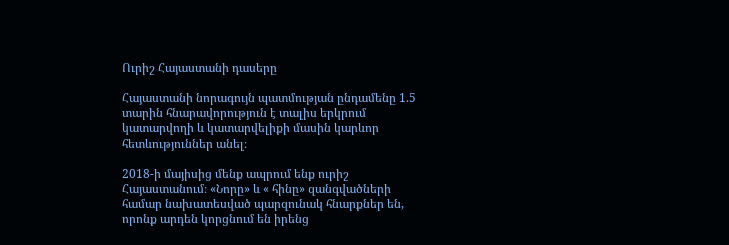Ուրիշ Հայաստանի դասերը

Հայաստանի նորագույն պատմության ընդամենը 1.5 տարին հնարավորություն է տալիս երկրում կատարվողի և կատարվելիքի մասին կարևոր հետևություններ անել։

2018-ի մայիսից մենք ապրում ենք ուրիշ Հայաստանում։ «Նորը» և « հինը» զանգվածների համար նախատեսված պարզունակ հնարքներ են, որոնք արդեն կորցնում են իրենց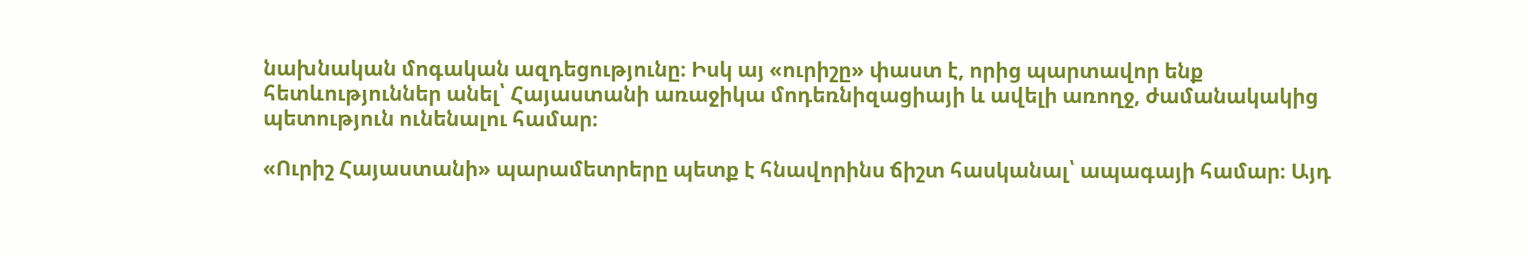նախնական մոգական ազդեցությունը։ Իսկ այ «ուրիշը» փաստ է, որից պարտավոր ենք հետևություններ անել՝ Հայաստանի առաջիկա մոդեռնիզացիայի և ավելի առողջ, ժամանակակից պետություն ունենալու համար։

«Ուրիշ Հայաստանի» պարամետրերը պետք է հնավորինս ճիշտ հասկանալ՝ ապագայի համար։ Այդ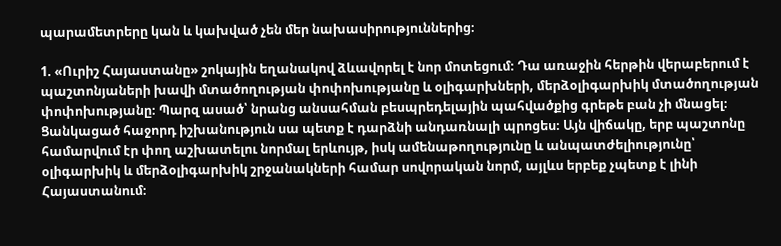պարամետրերը կան և կախված չեն մեր նախասիրություններից։

1. «Ուրիշ Հայաստանը» շոկային եղանակով ձևավորել է նոր մոտեցում։ Դա առաջին հերթին վերաբերում է պաշտոնյաների խավի մտածողության փոփոխությանը և օլիգարխների, մերձօլիգարխիկ մտածողության փոփոխությանը։ Պարզ ասած՝ նրանց անսահման բեսպրեդելային պահվածքից գրեթե բան չի մնացել։ Ցանկացած հաջորդ իշխանություն սա պետք է դարձնի անդառնալի պրոցես։ Այն վիճակը, երբ պաշտոնը համարվում էր փող աշխատելու նորմալ երևույթ, իսկ ամենաթողությունը և անպատժելիությունը՝ օլիգարխիկ և մերձօլիգարխիկ շրջանակների համար սովորական նորմ, այլևս երբեք չպետք է լինի Հայաստանում։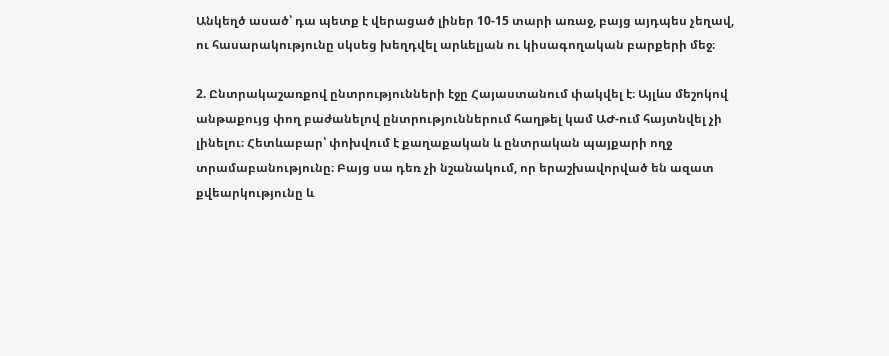Անկեղծ ասած՝ դա պետք է վերացած լիներ 10-15 տարի առաջ, բայց այդպես չեղավ, ու հասարակությունը սկսեց խեղդվել արևելյան ու կիսագողական բարքերի մեջ։

2. Ընտրակաշառքով ընտրությունների էջը Հայաստանում փակվել է։ Այլևս մեշոկով անթաքույց փող բաժանելով ընտրություններում հաղթել կամ ԱԺ-ում հայտնվել չի լինելու։ Հետևաբար՝ փոխվում է քաղաքական և ընտրական պայքարի ողջ տրամաբանությունը։ Բայց սա դեռ չի նշանակում, որ երաշխավորված են ազատ քվեարկությունը և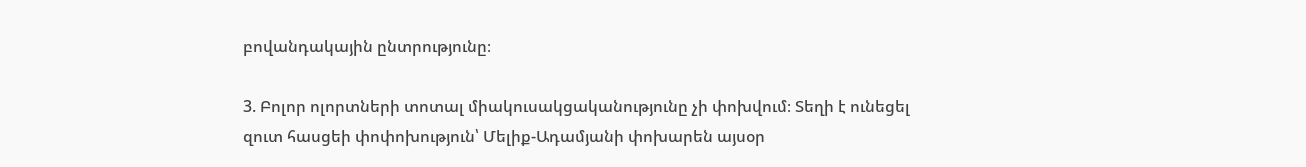բովանդակային ընտրությունը։

3. Բոլոր ոլորտների տոտալ միակուսակցականությունը չի փոխվում։ Տեղի է ունեցել զուտ հասցեի փոփոխություն՝ Մելիք-Ադամյանի փոխարեն այսօր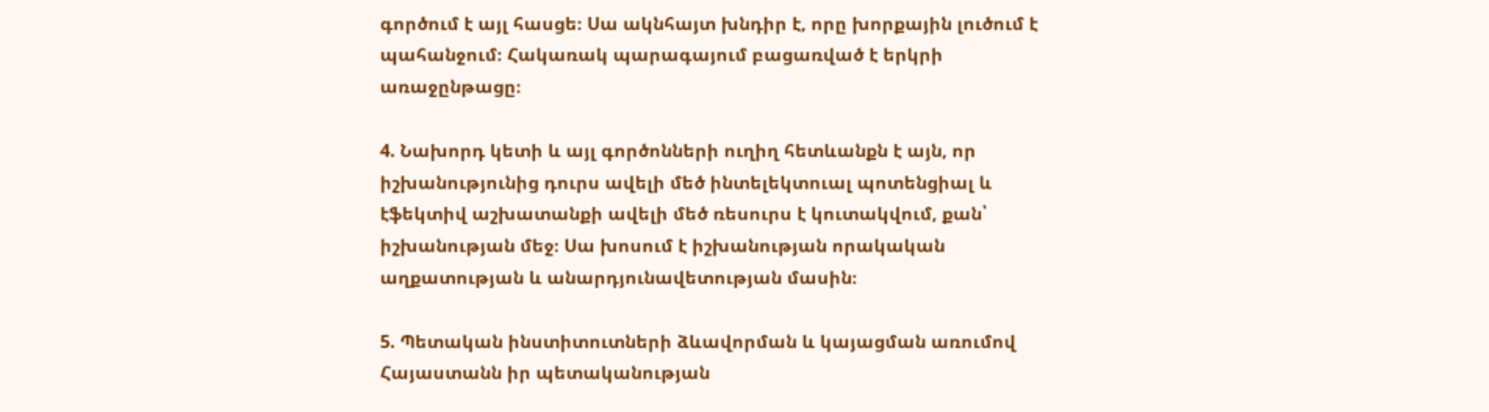գործում է այլ հասցե։ Սա ակնհայտ խնդիր է, որը խորքային լուծում է պահանջում։ Հակառակ պարագայում բացառված է երկրի առաջընթացը։

4. Նախորդ կետի և այլ գործոնների ուղիղ հետևանքն է այն, որ իշխանությունից դուրս ավելի մեծ ինտելեկտուալ պոտենցիալ և էֆեկտիվ աշխատանքի ավելի մեծ ռեսուրս է կուտակվում, քան՝ իշխանության մեջ։ Սա խոսում է իշխանության որակական աղքատության և անարդյունավետության մասին։

5. Պետական ինստիտուտների ձևավորման և կայացման առումով Հայաստանն իր պետականության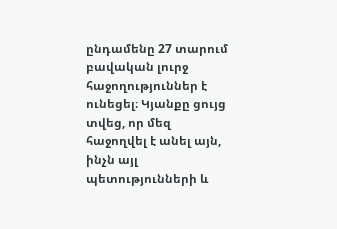ընդամենը 27 տարում բավական լուրջ հաջողություններ է ունեցել։ Կյանքը ցույց տվեց, որ մեզ հաջողվել է անել այն, ինչն այլ պետությունների և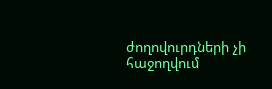ժողովուրդների չի հաջողվում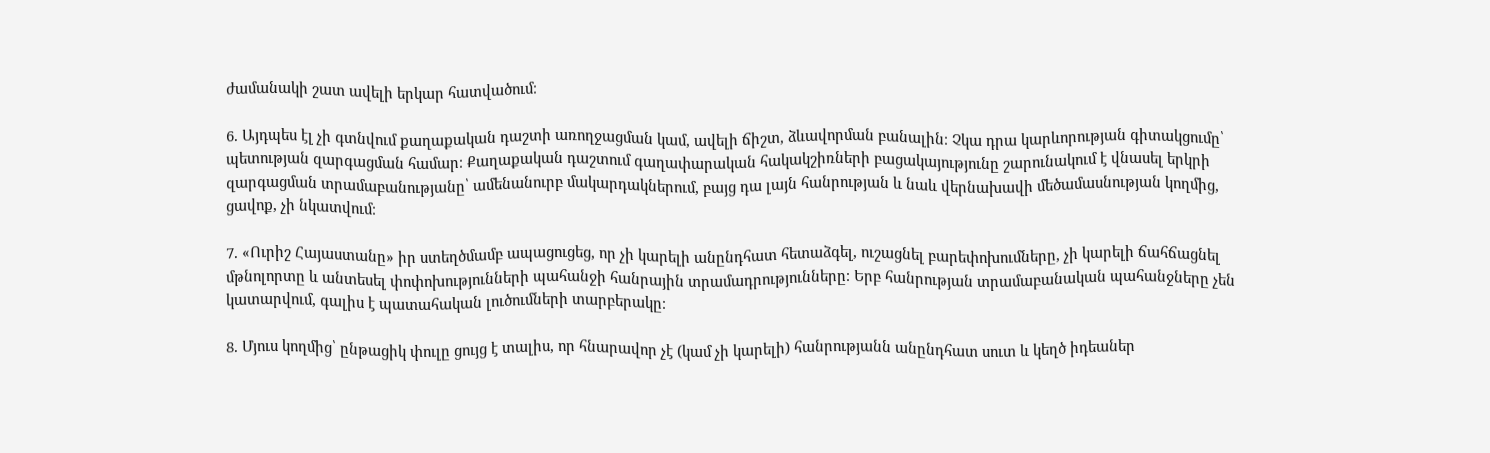ժամանակի շատ ավելի երկար հատվածում։

6. Այդպես էլ չի գտնվում քաղաքական դաշտի առողջացման կամ, ավելի ճիշտ, ձևավորման բանալին։ Չկա դրա կարևորության գիտակցումը՝ պետության զարգացման համար։ Քաղաքական դաշտում գաղափարական հակակշիռների բացակայությունը շարունակում է վնասել երկրի զարգացման տրամաբանությանը՝ ամենանուրբ մակարդակներում, բայց դա լայն հանրության և նաև վերնախավի մեծամասնության կողմից, ցավոք, չի նկատվում։

7. «Ուրիշ Հայաստանը» իր ստեղծմամբ ապացուցեց, որ չի կարելի անընդհատ հետաձգել, ուշացնել բարեփոխումները, չի կարելի ճահճացնել մթնոլորտը և անտեսել փոփոխությունների պահանջի հանրային տրամադրությունները։ Երբ հանրության տրամաբանական պահանջները չեն կատարվում, գալիս է պատահական լուծումների տարբերակը։

8. Մյուս կողմից՝ ընթացիկ փուլը ցույց է տալիս, որ հնարավոր չէ (կամ չի կարելի) հանրությանն անընդհատ սուտ և կեղծ իդեաներ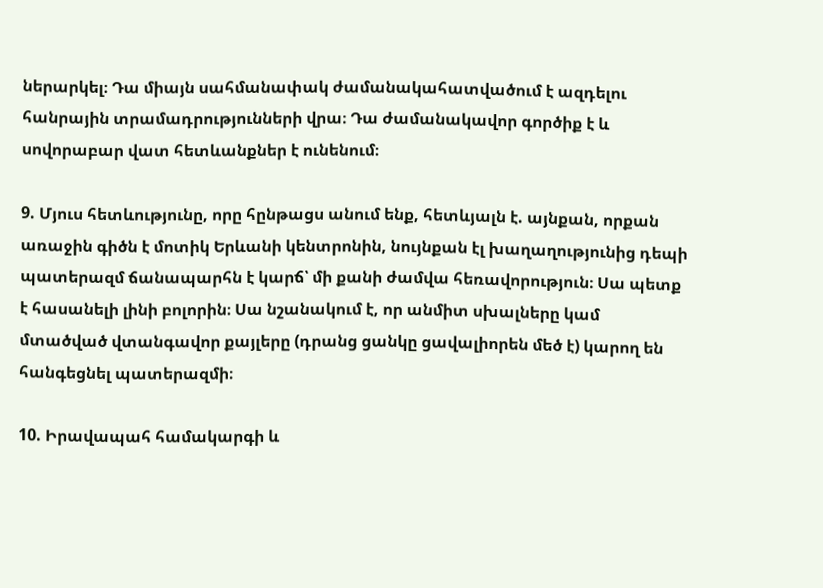ներարկել։ Դա միայն սահմանափակ ժամանակահատվածում է ազդելու հանրային տրամադրությունների վրա։ Դա ժամանակավոր գործիք է և սովորաբար վատ հետևանքներ է ունենում։

9. Մյուս հետևությունը, որը հընթացս անում ենք, հետևյալն է. այնքան, որքան առաջին գիծն է մոտիկ Երևանի կենտրոնին, նույնքան էլ խաղաղությունից դեպի պատերազմ ճանապարհն է կարճ՝ մի քանի ժամվա հեռավորություն։ Սա պետք է հասանելի լինի բոլորին։ Սա նշանակում է, որ անմիտ սխալները կամ մտածված վտանգավոր քայլերը (դրանց ցանկը ցավալիորեն մեծ է) կարող են հանգեցնել պատերազմի։

10. Իրավապահ համակարգի և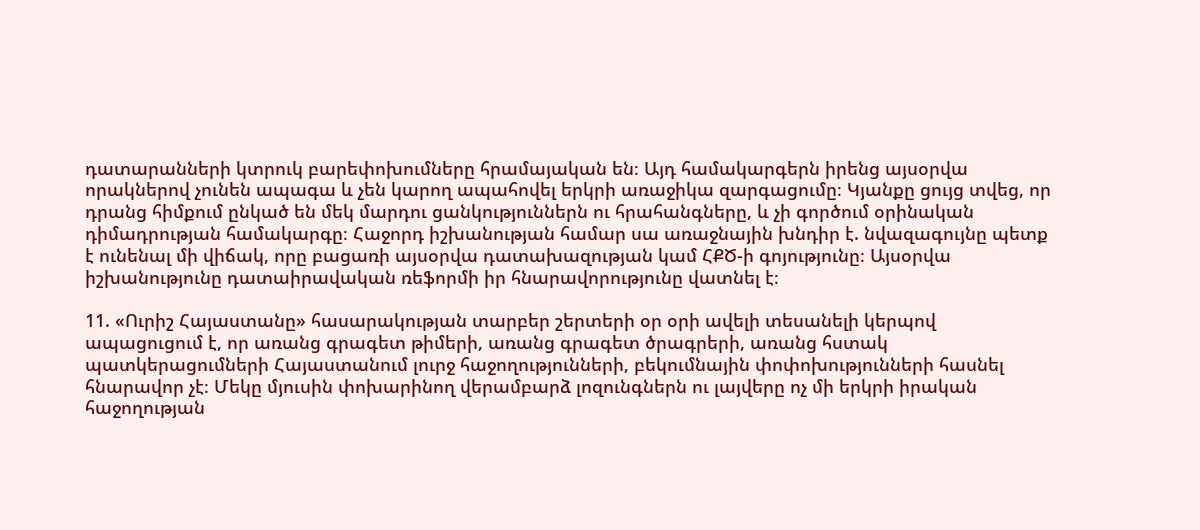դատարանների կտրուկ բարեփոխումները հրամայական են։ Այդ համակարգերն իրենց այսօրվա որակներով չունեն ապագա և չեն կարող ապահովել երկրի առաջիկա զարգացումը։ Կյանքը ցույց տվեց, որ դրանց հիմքում ընկած են մեկ մարդու ցանկություններն ու հրահանգները, և չի գործում օրինական դիմադրության համակարգը։ Հաջորդ իշխանության համար սա առաջնային խնդիր է. նվազագույնը պետք է ունենալ մի վիճակ, որը բացառի այսօրվա դատախազության կամ ՀՔԾ-ի գոյությունը։ Այսօրվա իշխանությունը դատաիրավական ռեֆորմի իր հնարավորությունը վատնել է։

11. «Ուրիշ Հայաստանը» հասարակության տարբեր շերտերի օր օրի ավելի տեսանելի կերպով ապացուցում է, որ առանց գրագետ թիմերի, առանց գրագետ ծրագրերի, առանց հստակ պատկերացումների Հայաստանում լուրջ հաջողությունների, բեկումնային փոփոխությունների հասնել հնարավոր չէ։ Մեկը մյուսին փոխարինող վերամբարձ լոզունգներն ու լայվերը ոչ մի երկրի իրական հաջողության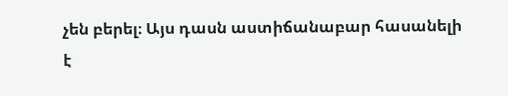չեն բերել։ Այս դասն աստիճանաբար հասանելի է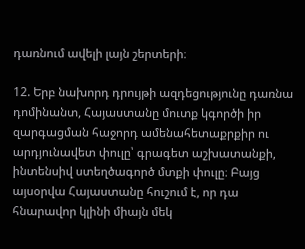դառնում ավելի լայն շերտերի։

12. Երբ նախորդ դրույթի ազդեցությունը դառնա դոմինանտ, Հայաստանը մուտք կգործի իր զարգացման հաջորդ ամենահետաքրքիր ու արդյունավետ փուլը՝ գրագետ աշխատանքի, ինտենսիվ ստեղծագործ մտքի փուլը։ Բայց այսօրվա Հայաստանը հուշում է, որ դա հնարավոր կլինի միայն մեկ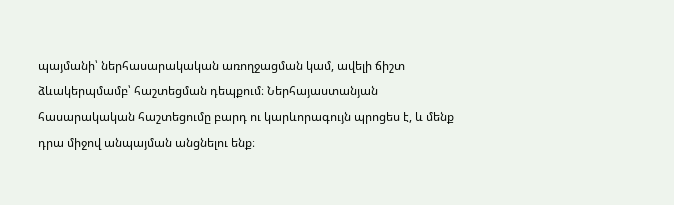պայմանի՝ ներհասարակական առողջացման կամ, ավելի ճիշտ ձևակերպմամբ՝ հաշտեցման դեպքում։ Ներհայաստանյան հասարակական հաշտեցումը բարդ ու կարևորագույն պրոցես է, և մենք դրա միջով անպայման անցնելու ենք։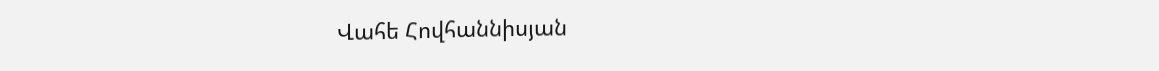Վահե Հովհաննիսյան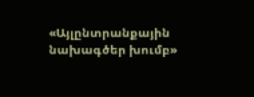«Այլընտրանքային նախագծեր խումբ»